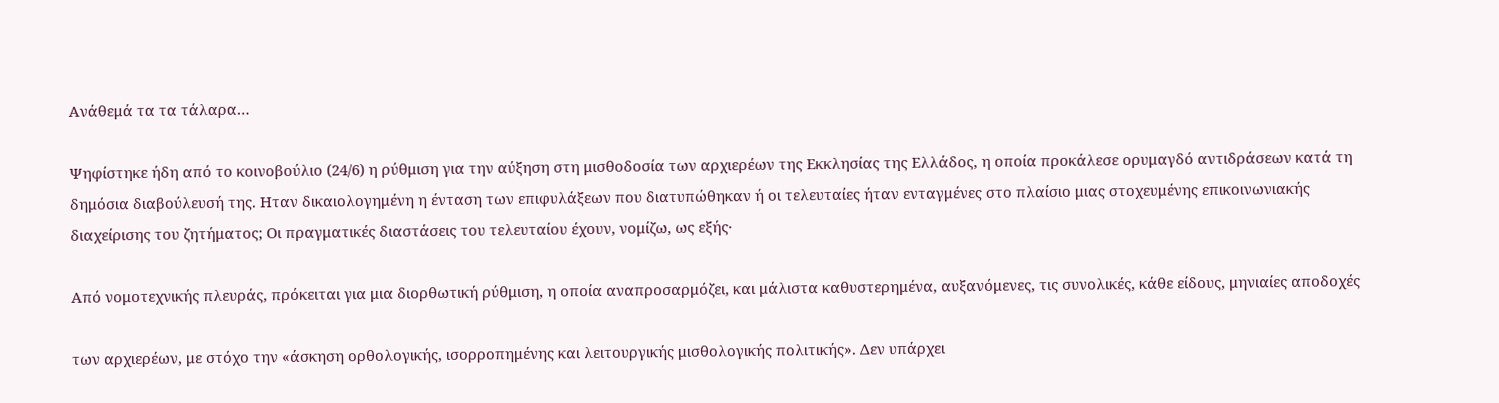Ανάθεμά τα τα τάλαρα…

Ψηφίστηκε ήδη από το κοινοβούλιο (24/6) η ρύθμιση για την αύξηση στη μισθοδοσία των αρχιερέων της Εκκλησίας της Ελλάδος, η οποία προκάλεσε ορυμαγδό αντιδράσεων κατά τη δημόσια διαβούλευσή της. Ηταν δικαιολογημένη η ένταση των επιφυλάξεων που διατυπώθηκαν ή οι τελευταίες ήταν ενταγμένες στο πλαίσιο μιας στοχευμένης επικοινωνιακής διαχείρισης του ζητήματος; Οι πραγματικές διαστάσεις του τελευταίου έχουν, νομίζω, ως εξής·

Από νομοτεχνικής πλευράς, πρόκειται για μια διορθωτική ρύθμιση, η οποία αναπροσαρμόζει, και μάλιστα καθυστερημένα, αυξανόμενες, τις συνολικές, κάθε είδους, μηνιαίες αποδοχές

των αρχιερέων, με στόχο την «άσκηση ορθολογικής, ισορροπημένης και λειτουργικής μισθολογικής πολιτικής». Δεν υπάρχει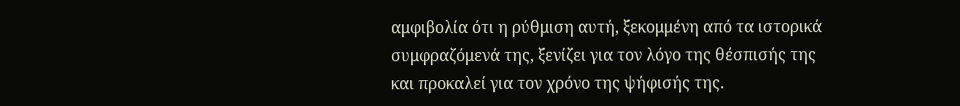αμφιβολία ότι η ρύθμιση αυτή, ξεκομμένη από τα ιστορικά συμφραζόμενά της, ξενίζει για τον λόγο της θέσπισής της και προκαλεί για τον χρόνο της ψήφισής της.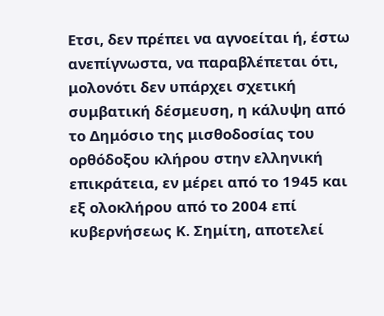Ετσι, δεν πρέπει να αγνοείται ή, έστω ανεπίγνωστα, να παραβλέπεται ότι, μολονότι δεν υπάρχει σχετική συμβατική δέσμευση, η κάλυψη από το Δημόσιο της μισθοδοσίας του ορθόδοξου κλήρου στην ελληνική επικράτεια, εν μέρει από το 1945 και εξ ολοκλήρου από το 2004 επί κυβερνήσεως Κ. Σημίτη, αποτελεί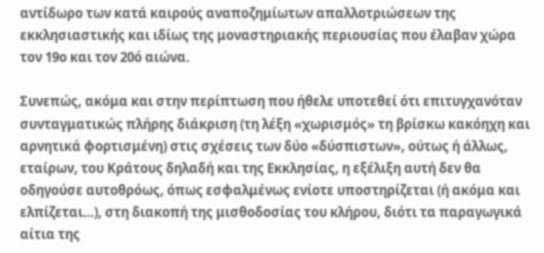αντίδωρο των κατά καιρούς αναποζημίωτων απαλλοτριώσεων της εκκλησιαστικής και ιδίως της μοναστηριακής περιουσίας που έλαβαν χώρα τον 19ο και τον 20ό αιώνα.

Συνεπώς, ακόμα και στην περίπτωση που ήθελε υποτεθεί ότι επιτυγχανόταν συνταγματικώς πλήρης διάκριση (τη λέξη «χωρισμός» τη βρίσκω κακόηχη και αρνητικά φορτισμένη) στις σχέσεις των δύο «δύσπιστων», ούτως ή άλλως, εταίρων, του Κράτους δηλαδή και της Εκκλησίας, η εξέλιξη αυτή δεν θα οδηγούσε αυτοθρόως, όπως εσφαλμένως ενίοτε υποστηρίζεται (ή ακόμα και ελπίζεται…), στη διακοπή της μισθοδοσίας του κλήρου, διότι τα παραγωγικά αίτια της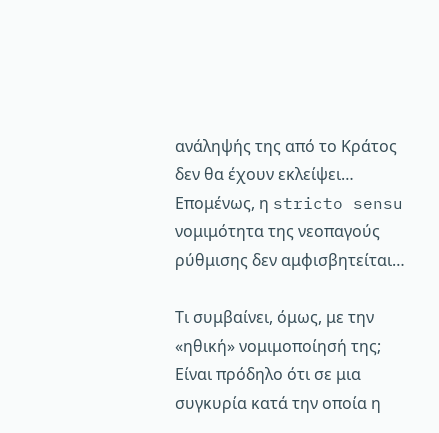ανάληψής της από το Κράτος δεν θα έχουν εκλείψει… Επομένως, η stricto sensu νομιμότητα της νεοπαγούς ρύθμισης δεν αμφισβητείται…

Τι συμβαίνει, όμως, με την «ηθική» νομιμοποίησή της; Είναι πρόδηλο ότι σε μια συγκυρία κατά την οποία η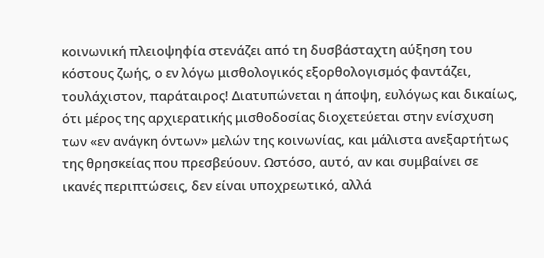κοινωνική πλειοψηφία στενάζει από τη δυσβάσταχτη αύξηση του κόστους ζωής, ο εν λόγω μισθολογικός εξορθολογισμός φαντάζει, τουλάχιστον, παράταιρος! Διατυπώνεται η άποψη, ευλόγως και δικαίως, ότι μέρος της αρχιερατικής μισθοδοσίας διοχετεύεται στην ενίσχυση των «εν ανάγκη όντων» μελών της κοινωνίας, και μάλιστα ανεξαρτήτως της θρησκείας που πρεσβεύουν. Ωστόσο, αυτό, αν και συμβαίνει σε ικανές περιπτώσεις, δεν είναι υποχρεωτικό, αλλά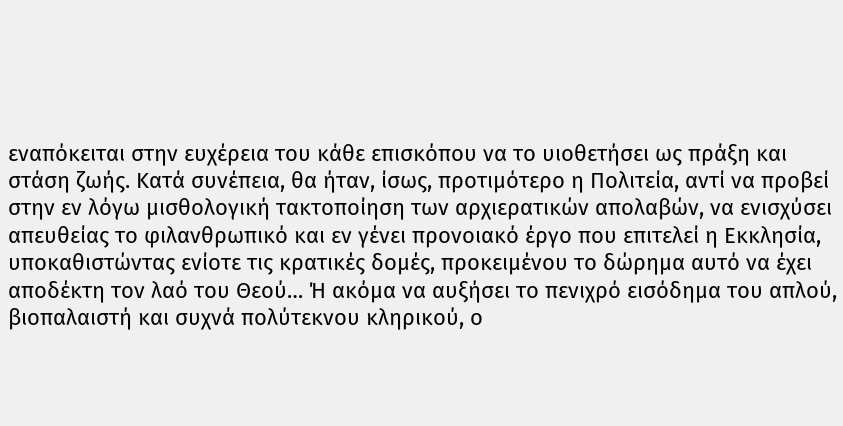εναπόκειται στην ευχέρεια του κάθε επισκόπου να το υιοθετήσει ως πράξη και στάση ζωής. Κατά συνέπεια, θα ήταν, ίσως, προτιμότερο η Πολιτεία, αντί να προβεί στην εν λόγω μισθολογική τακτοποίηση των αρχιερατικών απολαβών, να ενισχύσει απευθείας το φιλανθρωπικό και εν γένει προνοιακό έργο που επιτελεί η Εκκλησία, υποκαθιστώντας ενίοτε τις κρατικές δομές, προκειμένου το δώρημα αυτό να έχει αποδέκτη τον λαό του Θεού… Ή ακόμα να αυξήσει το πενιχρό εισόδημα του απλού, βιοπαλαιστή και συχνά πολύτεκνου κληρικού, ο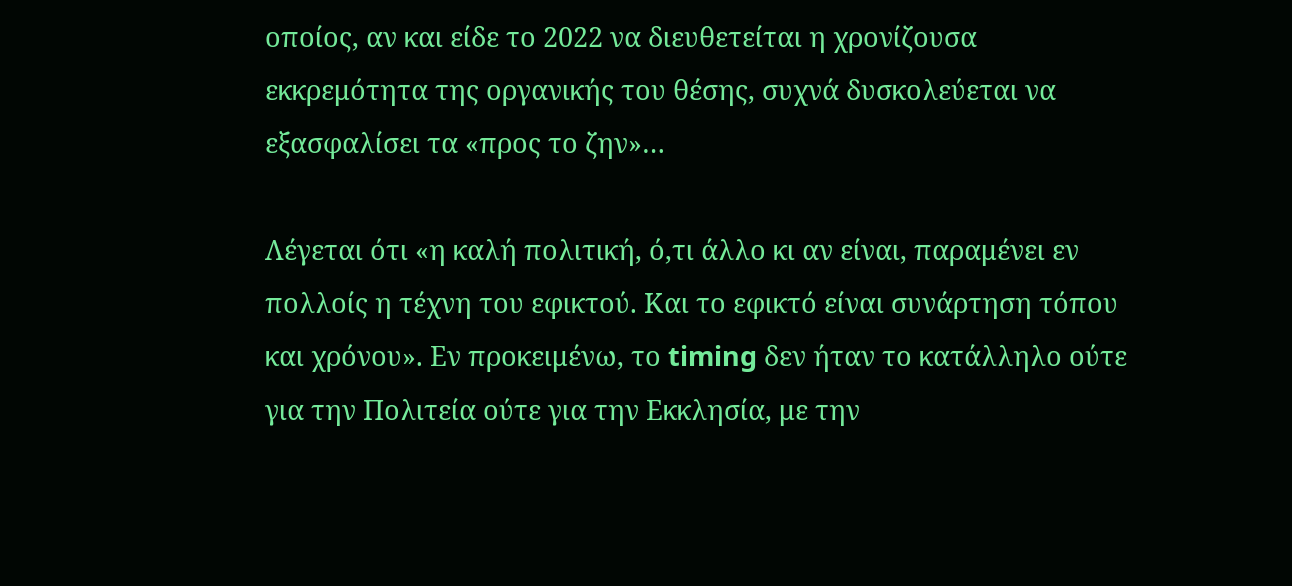οποίος, αν και είδε το 2022 να διευθετείται η χρονίζουσα εκκρεμότητα της οργανικής του θέσης, συχνά δυσκολεύεται να εξασφαλίσει τα «προς το ζην»…

Λέγεται ότι «η καλή πολιτική, ό,τι άλλο κι αν είναι, παραμένει εν πολλοίς η τέχνη του εφικτού. Και το εφικτό είναι συνάρτηση τόπου και χρόνου». Εν προκειμένω, το timing δεν ήταν το κατάλληλο ούτε για την Πολιτεία ούτε για την Εκκλησία, με την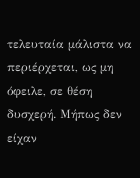τελευταία μάλιστα να περιέρχεται, ως μη όφειλε, σε θέση δυσχερή. Μήπως δεν είχαν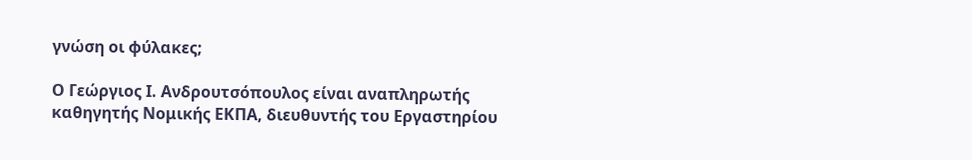γνώση οι φύλακες;

Ο Γεώργιος Ι. Ανδρουτσόπουλος είναι αναπληρωτής καθηγητής Νομικής ΕΚΠΑ, διευθυντής του Εργαστηρίου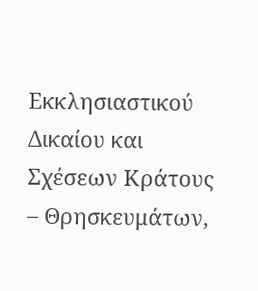Εκκλησιαστικού Δικαίου και Σχέσεων Κράτους – Θρησκευμάτων,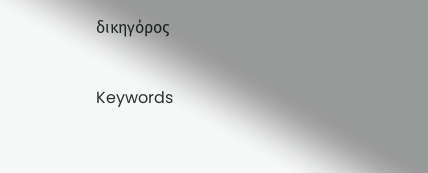δικηγόρος

Keywords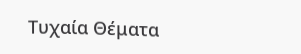Τυχαία Θέματα